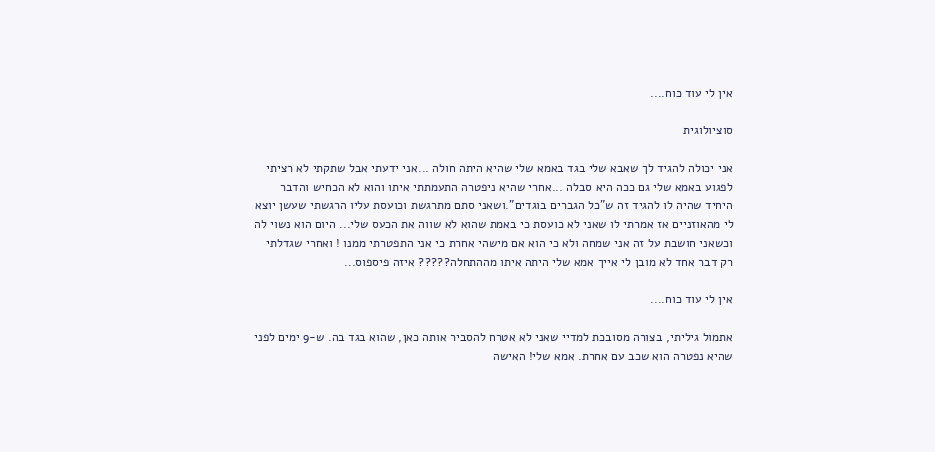אין לי עוד כוח....

סוציולוגית

אני יכולה להגיד לך שאבא שלי בגד באמא שלי שהיא היתה חולה ...אני ידעתי אבל שתקתי לא רציתי לפגוע באמא שלי גם ככה היא סבלה ...אחרי שהיא ניפטרה התעמתתי איתו והוא לא הכחיש והדבר היחיד שהיה לו להגיד זה ש"כל הגברים בוגדים".ושאני סתם מתרגשת וכועסת עליו הרגשתי שעשן יוצא לי מהאוזניים אז אמרתי לו שאני לא כועסת כי באמת שהוא לא שווה את הכעס שלי... היום הוא נשוי לה וכשאני חושבת על זה אני שמחה ולא כי הוא אם מישהי אחרת כי אני התפטרתי ממנו ! ואחרי שגדלתי רק דבר אחד לא מובן לי אייך אמא שלי היתה איתו מההתחלה????? איזה פיספוס...

אין לי עוד כוח....

אתמול גיליתי, בצורה מסובכת למדיי שאני לא אטרח להסביר אותה כאן, שהוא בגד בה. ש-9 ימים לפני שהיא נפטרה הוא שכב עם אחרת. אמא שלי! האישה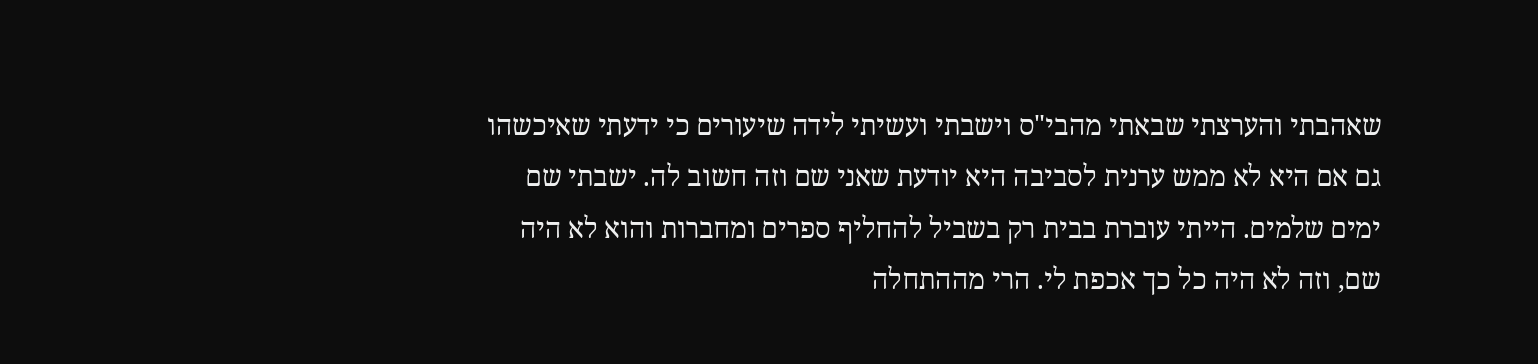שאהבתי והערצתי שבאתי מהבי"ס וישבתי ועשיתי לידה שיעורים כי ידעתי שאיכשהו גם אם היא לא ממש ערנית לסביבה היא יודעת שאני שם וזה חשוב לה. ישבתי שם ימים שלמים. הייתי עוברת בבית רק בשביל להחליף ספרים ומחברות והוא לא היה שם, וזה לא היה כל כך אכפת לי. הרי מההתחלה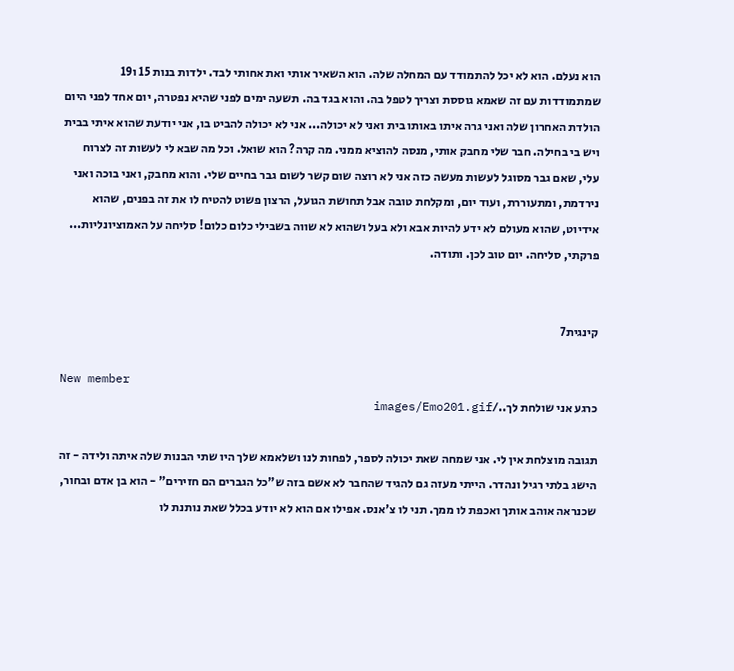הוא נעלם. הוא לא יכל להתמודד עם המחלה שלה. הוא השאיר אותי ואת אחותי לבד. ילדות בנות 15 ו19 שמתמודדות עם זה שאמא גוססת וצריך לטפל בה. והוא בגד בה. תשעה ימים לפני שהיא נפטרה, יום אחד לפני היום הולדת האחרון שלה ואני גרה איתו באותו בית ואני לא יכולה... אני לא יכולה להביט בו, אני יודעת שהוא איתי בבית ויש בי בחילה. חבר שלי מחבק אותי, מנסה להוציא ממני. מה קרה? הוא שואל. וכל מה שבא לי לעשות זה לצרוח עלי, שאם גבר מסוגל לעשות מעשה כזה אני לא רוצה שום קשר לשום גבר בחיים שלי. והוא מחבק, ואני בוכה ואני נירדמת, ומתעוררת, ועוד יום, ומקלחת טובה אבל תחושת הגועל, הרצון פשוט להטיח לו את זה בפנים, שהוא אידיוט, שהוא מעולם לא ידע להיות אבא ולא בעל ושהוא לא שווה בשבילי כלום כלום! סליחה על האמוציונליות... פרקתי, סליחה. יום טוב לכן. ותודה.


קינגית7

New member
כרגע אני שולחת לך../images/Emo201.gif

תגובה מוצלחת אין לי. אני שמחה שאת יכולה לספר, לפחות לנו ושלאמא שלך היו שתי הבנות שלה איתה ולידה - זה הישג בלתי רגיל ונהדר. הייתי מעזה גם להגיד שהחבר לא אשם בזה ש"כל הגברים הם חזירים" - הוא בן אדם ובחור, שכנראה אוהב אותך ואכפת לו ממך. תני לו צ'אנס. אפילו אם הוא לא יודע בכלל שאת נותנת לו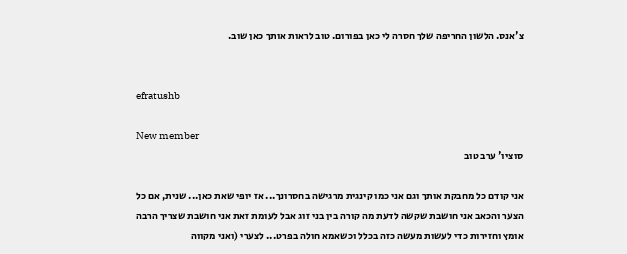צ'אנס. הלשון החריפה שלך חסרה לי כאן בפורום. טוב לראות אותך כאן שוב.


efratushb

New member
סוציו' ערב טוב

אני קודם כל מחבקת אותך וגם אני כמו קינגית מרגישה בחסרונך... אז יופי שאת כאן... שנית, אם כל הצער והכאב אני חושבת שקשה לדעת מה קורה בין בני זוג אבל לעומת זאת אני חושבת שצריך הרבה אומץ וחזירות כדי לעשות מעשה כזה בכלל וכשאמא חולה בפרט... לצערי (ואני מקווה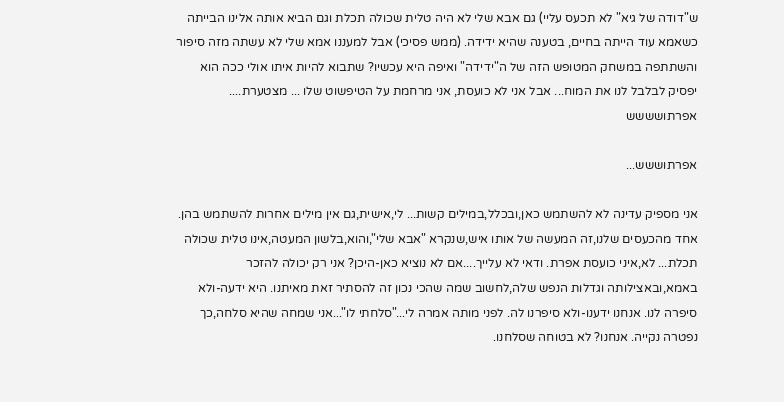ש"דודה של גיא" לא תכעס עליי) גם אבא שלי לא היה טלית שכולה תכלת וגם הביא אותה אלינו הבייתה כשאמא עוד הייתה בחיים, בטענה שהיא ידידה. (ממש פסיכי) אבל למעננו אמא שלי לא עשתה מזה סיפור והשתתפה במשחק המטופש הזה של ה"ידידה" ואיפה היא עכשיו? שתבוא להיות איתו אולי ככה הוא יפסיק לבלבל לנו את המוח... אבל אני לא כועסת, אני מרחמת על הטיפשוט שלו ... מצטערת.... אפרתושששש

אפרתוששש...

אני מספיק עדינה לא להשתמש כאן,ובכלל,במילים קשות... לי,אישית,גם אין מילים אחרות להשתמש בהן. אחד מהכעסים שלנו,זה המעשה של אותו איש,שנקרא "אבא שלי",והוא,בלשון המעטה,אינו טלית שכולה תכלת... לא,איני כועסת אפרת. ודאי לא עלייך....אם לא נוציא כאן-היכן? אני רק יכולה להזכר באמא,ובאצילותה וגדלות הנפש שלה,לחשוב שמה שהכי נכון זה להסתיר זאת מאיתנו. היא ידעה-ולא סיפרה לנו. אנחנו ידענו-ולא סיפרנו לה. לפני מותה אמרה לי..."סלחתי לו"...אני שמחה שהיא סלחה,כך נפטרה נקייה. אנחנו? לא בטוחה שסלחנו.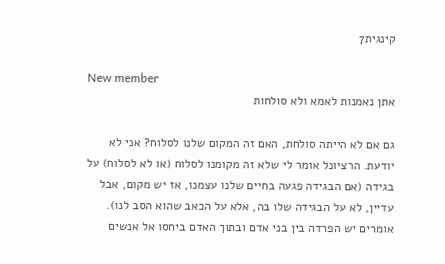קינגית7

New member
אתן נאמנות לאמא ולא סולחות

גם אם לא הייתה סולחת, האם זה המקום שלנו לסלוח? אני לא יודעת. הרציונל אומר לי שלא זה מקומנו לסלוח (או לא לסלוח) על בגידה (אם הבגידה פגעה בחיים שלנו עצמנו, אז יש מקום, אבל עדיין, לא על הבגידה שלו בה, אלא על הכאב שהוא הסב לנו). אומרים יש הפרדה בין בני אדם ובתוך האדם ביחסו אל אנשים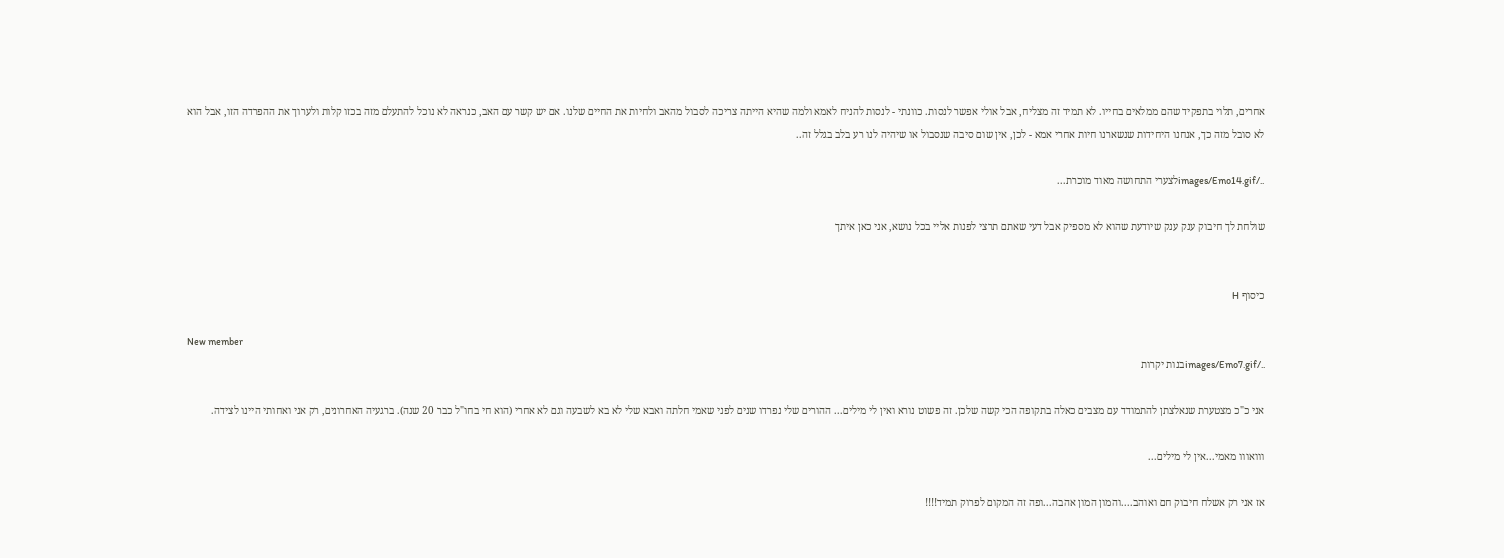אחרים, תלוי בתפקיד שהם ממלאים בחייו. לא תמיד זה מצליח, אבל אולי אפשר לנסות. כוונתי - לנסות להניח לאמא ולמה שהיא הייתה צריכה לסבול מהאב ולחיות את החיים שלנו. אם יש קשר עם האב, כנראה לא נוכל להתעלם מזה בכזו קלות ולערוך את ההפרדה הזו, אבל הוא לא סובל מזה כך, אנחנו היחידות שנשארנו חיות אחרי אמא - לכן, אין שום סיבה שנסבול או שיהיה לנו רע בלב בגלל זה..

../images/Emo14.gifלצערי התחושה מאוד מוכרת...

שולחת לך חיבוק ענק ענק שיודעת שהוא לא מספיק אבל דעי שאתם תרצי לפנות אליי בכל נושא, אני כאן איתך


כיסוף H

New member
../images/Emo7.gifבנות יקרות

אני כ"כ מצטערת שנאלצתן להתמודד עם מצבים כאלה בתקופה הכי קשה שלכן. זה פשוט נורא ואין לי מילים... ההורים שלי נפרדו שנים לפני שאמי חלתה ואבא שלי לא בא לשבעה וגם לא אחרי (הוא חי בחו"ל כבר 20 שנה). ברגעיה האחרונים, רק אני ואחותי היינו לצידה.

ווואווו מאמי...אין לי מילים...

אז אני רק אשלח חיבוק חם ואוהב....והמון המון אהבה...ופה זה המקום לפרוק תמיד!!!!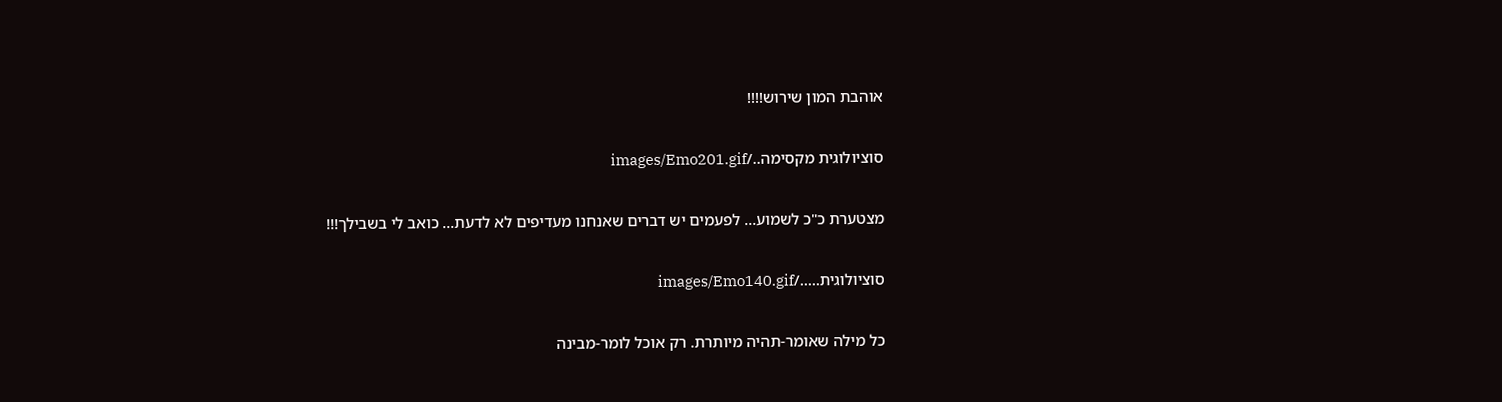אוהבת המון שירוש!!!!

סוציולוגית מקסימה../images/Emo201.gif

מצטערת כ"כ לשמוע... לפעמים יש דברים שאנחנו מעדיפים לא לדעת... כואב לי בשבילך!!!

סוציולוגית...../images/Emo140.gif

כל מילה שאומר-תהיה מיותרת. רק אוכל לומר-מבינה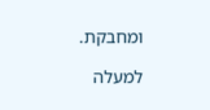ומחבקת.

למעלה